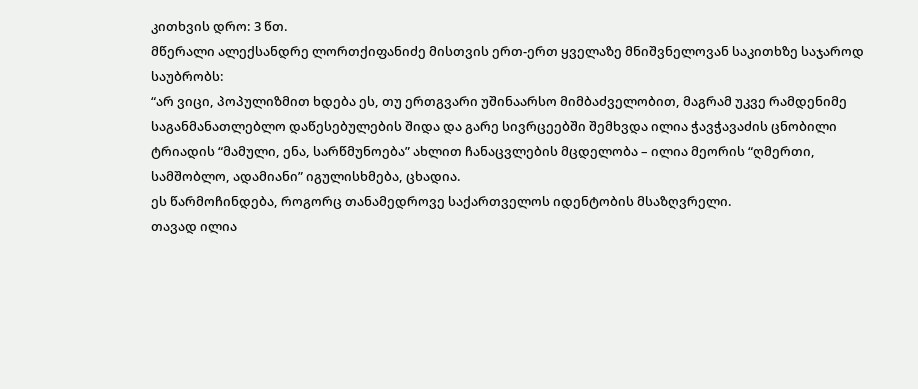კითხვის დრო: 3 წთ.
მწერალი ალექსანდრე ლორთქიფანიძე მისთვის ერთ-ერთ ყველაზე მნიშვნელოვან საკითხზე საჯაროდ საუბრობს:
“არ ვიცი, პოპულიზმით ხდება ეს, თუ ერთგვარი უშინაარსო მიმბაძველობით, მაგრამ უკვე რამდენიმე საგანმანათლებლო დაწესებულების შიდა და გარე სივრცეებში შემხვდა ილია ჭავჭავაძის ცნობილი ტრიადის “მამული, ენა, სარწმუნოება” ახლით ჩანაცვლების მცდელობა – ილია მეორის “ღმერთი, სამშობლო, ადამიანი” იგულისხმება, ცხადია.
ეს წარმოჩინდება, როგორც თანამედროვე საქართველოს იდენტობის მსაზღვრელი.
თავად ილია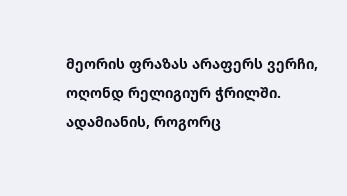მეორის ფრაზას არაფერს ვერჩი, ოღონდ რელიგიურ ჭრილში. ადამიანის, როგორც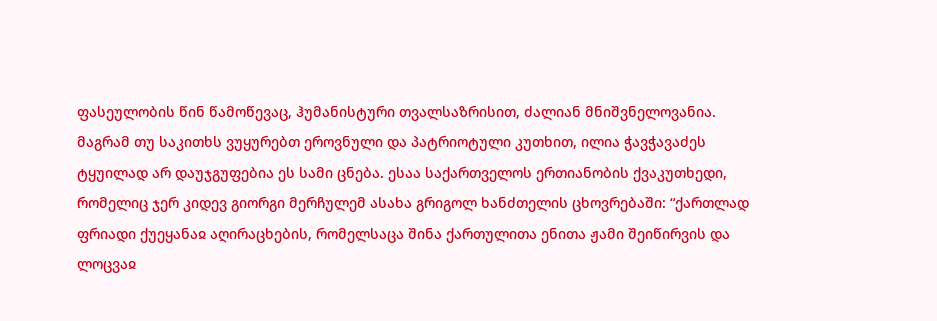ფასეულობის წინ წამოწევაც, ჰუმანისტური თვალსაზრისით, ძალიან მნიშვნელოვანია.
მაგრამ თუ საკითხს ვუყურებთ ეროვნული და პატრიოტული კუთხით, ილია ჭავჭავაძეს ტყუილად არ დაუჯგუფებია ეს სამი ცნება. ესაა საქართველოს ერთიანობის ქვაკუთხედი, რომელიც ჯერ კიდევ გიორგი მერჩულემ ასახა გრიგოლ ხანძთელის ცხოვრებაში: “ქართლად ფრიადი ქუეყანაჲ აღირაცხების, რომელსაცა შინა ქართულითა ენითა ჟამი შეიწირვის და ლოცვაჲ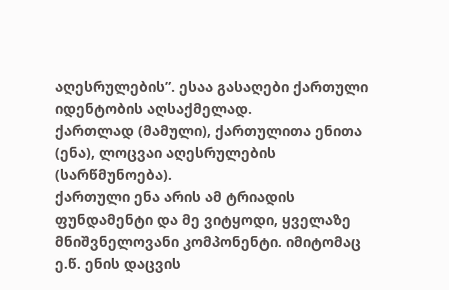აღესრულების”. ესაა გასაღები ქართული იდენტობის აღსაქმელად.
ქართლად (მამული), ქართულითა ენითა (ენა), ლოცვაი აღესრულების (სარწმუნოება).
ქართული ენა არის ამ ტრიადის ფუნდამენტი და მე ვიტყოდი, ყველაზე მნიშვნელოვანი კომპონენტი. იმიტომაც ე.წ. ენის დაცვის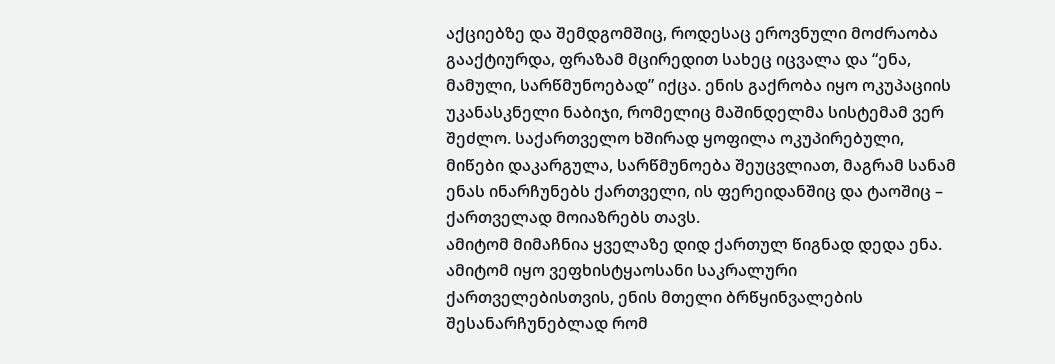აქციებზე და შემდგომშიც, როდესაც ეროვნული მოძრაობა გააქტიურდა, ფრაზამ მცირედით სახეც იცვალა და “ენა, მამული, სარწმუნოებად” იქცა. ენის გაქრობა იყო ოკუპაციის უკანასკნელი ნაბიჯი, რომელიც მაშინდელმა სისტემამ ვერ შეძლო. საქართველო ხშირად ყოფილა ოკუპირებული, მიწები დაკარგულა, სარწმუნოება შეუცვლიათ, მაგრამ სანამ ენას ინარჩუნებს ქართველი, ის ფერეიდანშიც და ტაოშიც – ქართველად მოიაზრებს თავს.
ამიტომ მიმაჩნია ყველაზე დიდ ქართულ წიგნად დედა ენა. ამიტომ იყო ვეფხისტყაოსანი საკრალური ქართველებისთვის, ენის მთელი ბრწყინვალების შესანარჩუნებლად რომ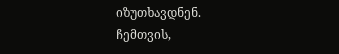იზუთხავდნენ.
ჩემთვის,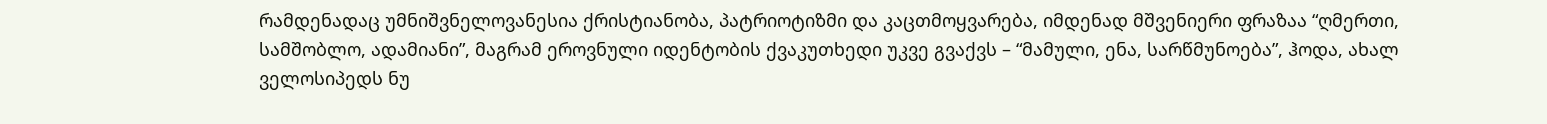რამდენადაც უმნიშვნელოვანესია ქრისტიანობა, პატრიოტიზმი და კაცთმოყვარება, იმდენად მშვენიერი ფრაზაა “ღმერთი, სამშობლო, ადამიანი”, მაგრამ ეროვნული იდენტობის ქვაკუთხედი უკვე გვაქვს – “მამული, ენა, სარწმუნოება”, ჰოდა, ახალ ველოსიპედს ნუ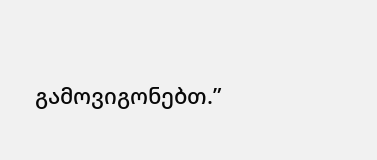გამოვიგონებთ.”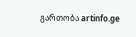გართობა artinfo.ge